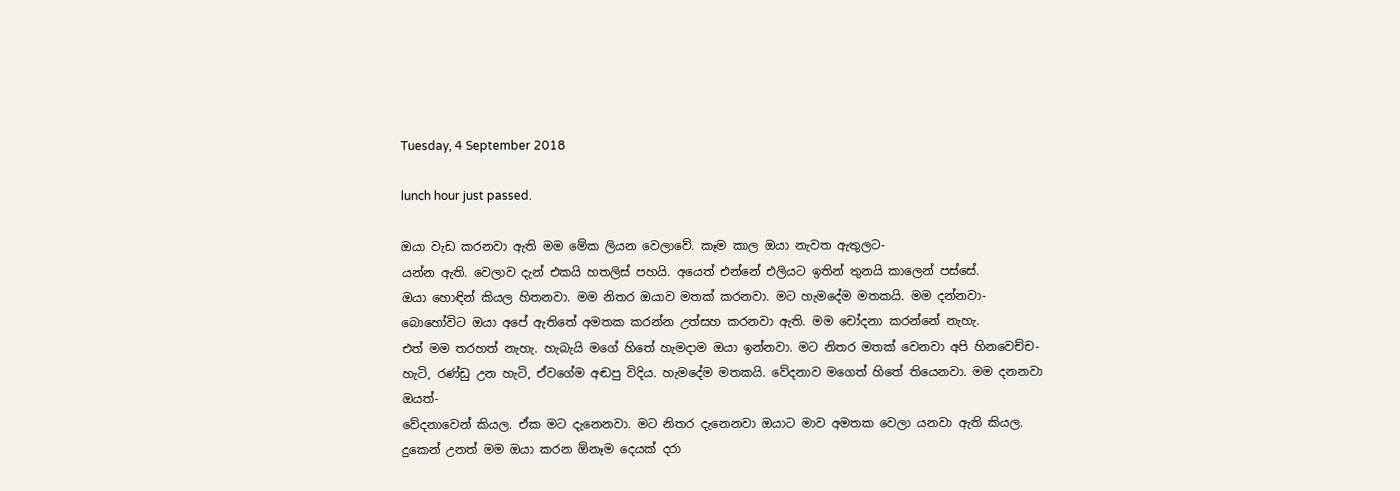Tuesday, 4 September 2018

lunch hour just passed.

ඔයා වැඩ කරනවා ඇති මම මේක ලියන වෙලාවේ. කෑම කාල ඔයා නැවත ඇතුලට-
යන්න ඇති. වෙලාව දැන් එකයි හතලිස් පහයි. අයෙත් එන්නේ එලියට ඉතින් තුනයි කාලෙන් පස්සේ.
ඔයා හොඳින් කියල හිතනවා. මම නිතර ඔයාව මතක් කරනවා. මට හැමදේම මතකයි. මම දන්නවා-
බොහෝවිට ඔයා අපේ ඇතිතේ අමතක කරන්න උත්සහ කරනවා ඇති. මම චෝදනා කරන්නේ නැහැ.
එත් මම තරහත් නැහැ. හැබැයි මගේ හිතේ හැමදාම ඔයා ඉන්නවා. මට නිතර මතක් වෙනවා අපි හිනවෙච්ච-
හැටි, රණ්ඩු උන හැටි, ඒවගේම අඬපු විදිය. හැමදේම මතකයි. වේදනාව මගෙත් හිතේ තියෙනවා. මම දනනවා ඔයත්-
වේදනාවෙන් කියල. ඒක මට දැනෙනවා. මට නිතර දැනෙනවා ඔයාට මාව අමතක වෙලා යනවා ඇති කියල.
දුකෙන් උනත් මම ඔයා කරන ඕනෑම දෙයක් දරා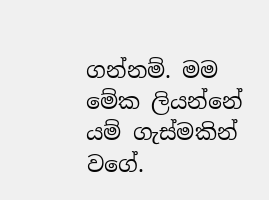ගන්නම්. මම මේක ලියන්නේ යම් ගැස්මකින් වගේ.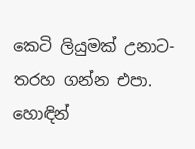කෙටි ලියුමක් උනාට-
තරහ ගන්න එපා. හොඳින්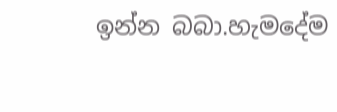ඉන්න බබා.හැමදේම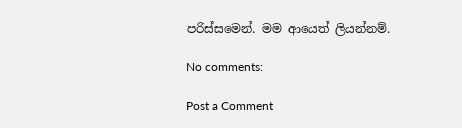පරිස්සමෙන්. මම ආයෙත් ලියන්නම්.

No comments:

Post a Comment